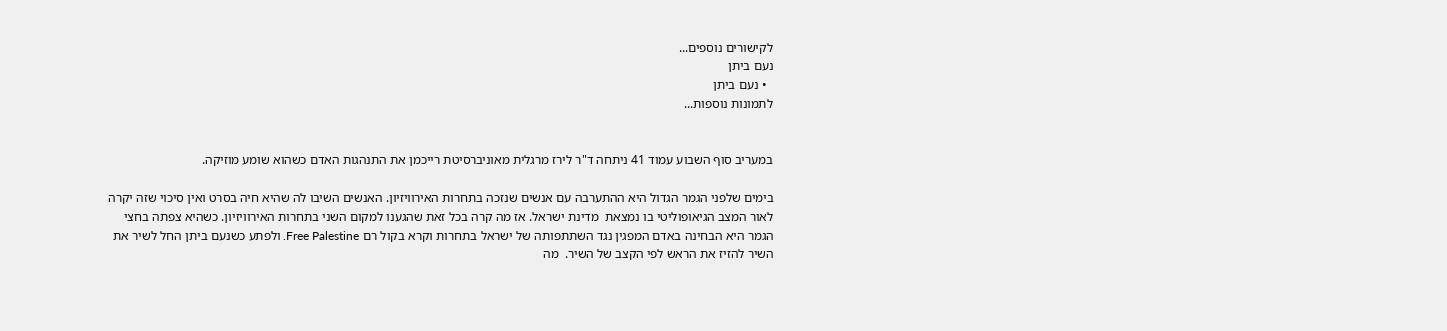לקישורים נוספים...
נעם ביתן
  • נעם ביתן
לתמונות נוספות...


במעריב סוף השבוע עמוד 41 ניתחה ד"ר לירז מרגלית מאוניברסיטת רייכמן את התנהגות האדם כשהוא שומע מוזיקה.

בימים שלפני הגמר הגדול היא ההתערבה עם אנשים שנזכה בתחרות האירוויזיון. האנשים השיבו לה שהיא חיה בסרט ואין סיכוי שזה יקרה לאור המצב הגיאופוליטי בו נמצאת  מדינת ישראל. אז מה קרה בכל זאת שהגענו למקום השני בתחרות האירוויזיון. כשהיא צפתה בחצי הגמר היא הבחינה באדם המפגין נגד השתתפותה של ישראל בתחרות וקרא בקול רם Free Palestine. ולפתע כשנעם ביתן החל לשיר את השיר להזיז את הראש לפי הקצב של השיר.  מה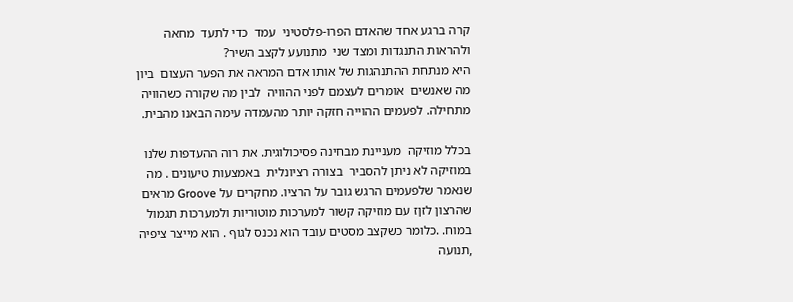קרה ברגע אחד שהאדם הפרו-פלסטיני  עמד  כדי לתעד  מחאה ולהראות התנגדות ומצד שני  מתנועע לקצב השיר?
היא מנתחת ההתנהגות של אותו אדם המראה את הפער העצום  ביון מה שאנשים  אומרים לעצמם לפני ההוויה  לבין מה שקורה כשהוויה מתחילה. לפעמים ההוייה חזקה יותר מהעמדה עימה הבאנו מהבית.

בכלל מוזיקה  מעניינת מבחינה פסיכולוגית. את רוה ההעדפות שלנו  במוזיקה לא ניתן להסביר  בצורה רציונלית  באמצעות טיעונים . מה שנאמר שלפעמים הרגש גובר על הרציו. מחקרים על Groove מראים שהרצון לזןז עם מוזיקה קשור למערכות מוטוריות ולמערכות תגמול במוח. .כלומר כשקצב מסטים עובד הוא נכנס לגוף . הוא מייצר ציפיה ,תנועה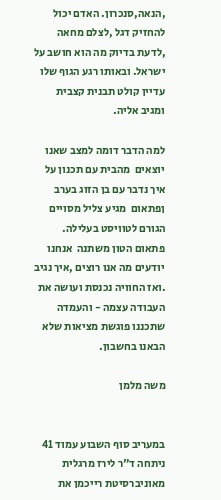,הנאה,סנכרון. האדם יכול להחזיק דגל ,לצלם מחאה ,לדעת בדיוק מה הוא חושב על ישראל. ובאותו רגע הגוף שלו עדיין קולט תבנית קצבית ומגיב אליה.

למה הדבר דומה למצב שאנו יוצאים  מהבית עם תכנון על איך נדבר עם בן הזוג בערב ןפתאום  מגיע צליל מסויים הגורם לטוויסט בעלילה. פתאום הטון משתנה  אנחנו יודעים מה אנו רוצים ,איך נגיב .ואז החוויה נכנסת ועושה את העבודה עצמה - והעמדה שתכננו פוגשת מציאות שלא הבאנו בחשבון.

משה מלמן


במעריב סוף השבוע עמוד 41 ניתחה ד"ר לירז מרגלית מאוניברסיטת רייכמן את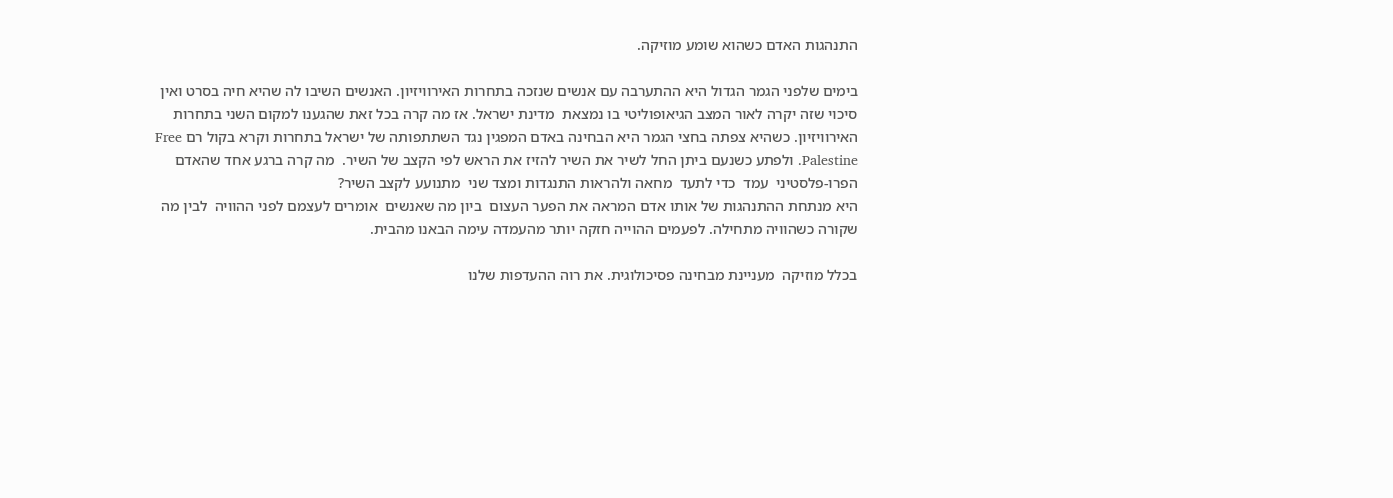התנהגות האדם כשהוא שומע מוזיקה.

בימים שלפני הגמר הגדול היא ההתערבה עם אנשים שנזכה בתחרות האירוויזיון. האנשים השיבו לה שהיא חיה בסרט ואין סיכוי שזה יקרה לאור המצב הגיאופוליטי בו נמצאת  מדינת ישראל. אז מה קרה בכל זאת שהגענו למקום השני בתחרות האירוויזיון. כשהיא צפתה בחצי הגמר היא הבחינה באדם המפגין נגד השתתפותה של ישראל בתחרות וקרא בקול רם Free Palestine. ולפתע כשנעם ביתן החל לשיר את השיר להזיז את הראש לפי הקצב של השיר.  מה קרה ברגע אחד שהאדם הפרו-פלסטיני  עמד  כדי לתעד  מחאה ולהראות התנגדות ומצד שני  מתנועע לקצב השיר?
היא מנתחת ההתנהגות של אותו אדם המראה את הפער העצום  ביון מה שאנשים  אומרים לעצמם לפני ההוויה  לבין מה שקורה כשהוויה מתחילה. לפעמים ההוייה חזקה יותר מהעמדה עימה הבאנו מהבית.

בכלל מוזיקה  מעניינת מבחינה פסיכולוגית. את רוה ההעדפות שלנו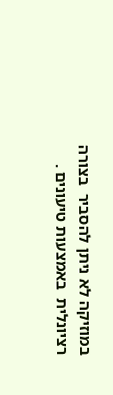במוזיקה לא ניתן להסביר  בצורה רציונלית  באמצעות טיעונים .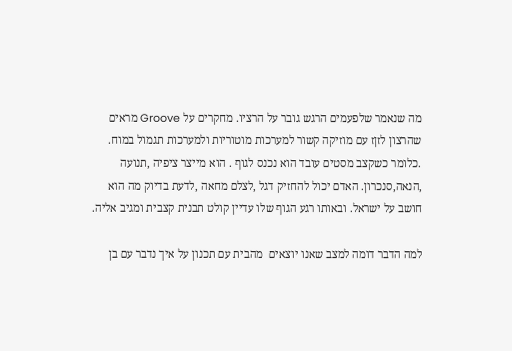מה שנאמר שלפעמים הרגש גובר על הרציו. מחקרים על Groove מראים שהרצון לזןז עם מוזיקה קשור למערכות מוטוריות ולמערכות תגמול במוח. .כלומר כשקצב מסטים עובד הוא נכנס לגוף . הוא מייצר ציפיה ,תנועה ,הנאה,סנכרון. האדם יכול להחזיק דגל ,לצלם מחאה ,לדעת בדיוק מה הוא חושב על ישראל. ובאותו רגע הגוף שלו עדיין קולט תבנית קצבית ומגיב אליה.

למה הדבר דומה למצב שאנו יוצאים  מהבית עם תכנון על איך נדבר עם בן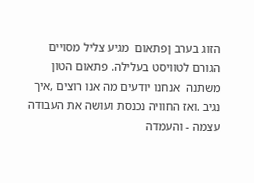הזוג בערב ןפתאום  מגיע צליל מסויים הגורם לטוויסט בעלילה. פתאום הטון משתנה  אנחנו יודעים מה אנו רוצים ,איך נגיב .ואז החוויה נכנסת ועושה את העבודה עצמה - והעמדה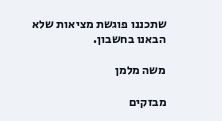שתכננו פוגשת מציאות שלא הבאנו בחשבון.

משה מלמן

מבזקים